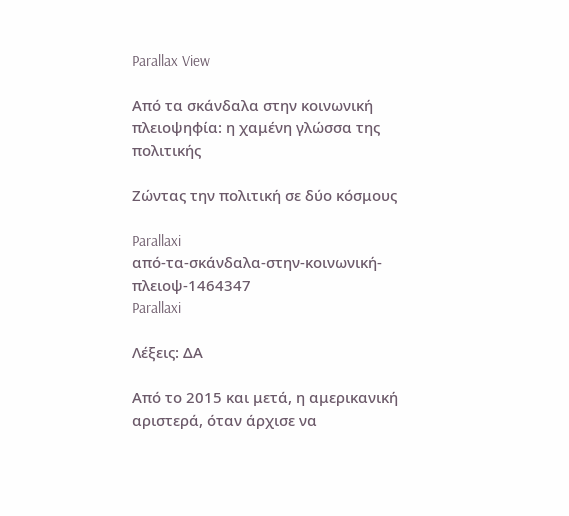Parallax View

Από τα σκάνδαλα στην κοινωνική πλειοψηφία: η χαμένη γλώσσα της πολιτικής

Ζώντας την πολιτική σε δύο κόσμους

Parallaxi
από-τα-σκάνδαλα-στην-κοινωνική-πλειοψ-1464347
Parallaxi

Λέξεις: ΔΑ

Από το 2015 και μετά, η αμερικανική αριστερά, όταν άρχισε να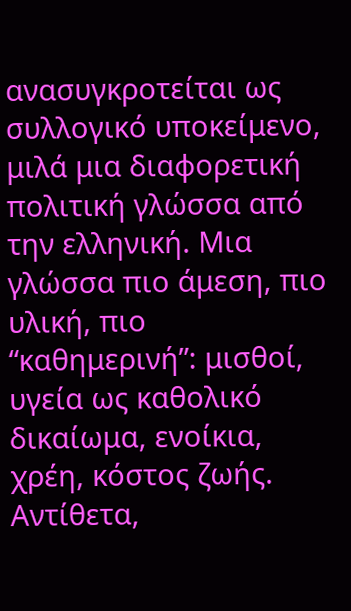ανασυγκροτείται ως συλλογικό υποκείμενο, μιλά μια διαφορετική πολιτική γλώσσα από την ελληνική. Μια γλώσσα πιο άμεση, πιο υλική, πιο “καθημερινή”: μισθοί, υγεία ως καθολικό δικαίωμα, ενοίκια, χρέη, κόστος ζωής. Αντίθετα,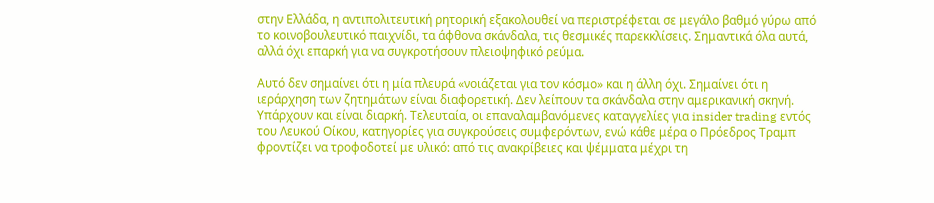στην Ελλάδα, η αντιπολιτευτική ρητορική εξακολουθεί να περιστρέφεται σε μεγάλο βαθμό γύρω από το κοινοβουλευτικό παιχνίδι, τα άφθονα σκάνδαλα, τις θεσμικές παρεκκλίσεις. Σημαντικά όλα αυτά, αλλά όχι επαρκή για να συγκροτήσουν πλειοψηφικό ρεύμα.

Αυτό δεν σημαίνει ότι η μία πλευρά «νοιάζεται για τον κόσμο» και η άλλη όχι. Σημαίνει ότι η ιεράρχηση των ζητημάτων είναι διαφορετική. Δεν λείπουν τα σκάνδαλα στην αμερικανική σκηνή. Υπάρχουν και είναι διαρκή. Τελευταία, οι επαναλαμβανόμενες καταγγελίες για insider trading εντός του Λευκού Οίκου, κατηγορίες για συγκρούσεις συμφερόντων, ενώ κάθε μέρα ο Πρόεδρος Τραμπ φροντίζει να τροφοδοτεί με υλικό: από τις ανακρίβειες και ψέμματα μέχρι τη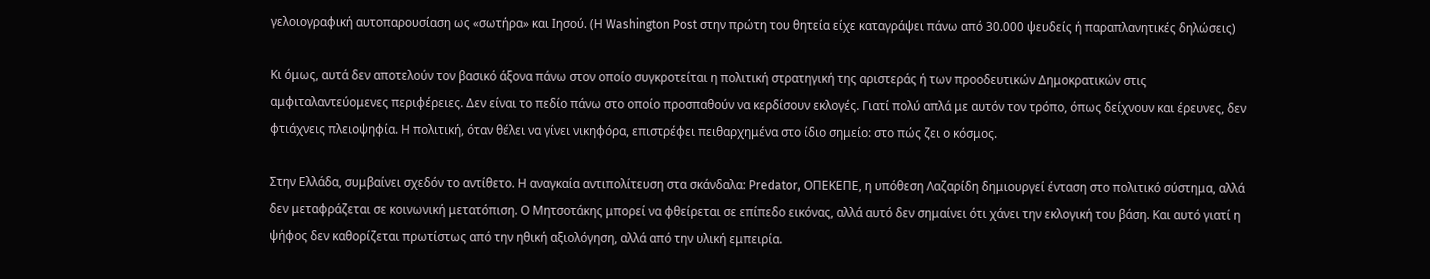γελοιογραφική αυτοπαρουσίαση ως «σωτήρα» και Ιησού. (Η Washington Post στην πρώτη του θητεία είχε καταγράψει πάνω από 30.000 ψευδείς ή παραπλανητικές δηλώσεις)

Κι όμως, αυτά δεν αποτελούν τον βασικό άξονα πάνω στον οποίο συγκροτείται η πολιτική στρατηγική της αριστεράς ή των προοδευτικών Δημοκρατικών στις αμφιταλαντεύομενες περιφέρειες. Δεν είναι το πεδίο πάνω στο οποίο προσπαθούν να κερδίσουν εκλογές. Γιατί πολύ απλά με αυτόν τον τρόπο, όπως δείχνουν και έρευνες, δεν φτιάχνεις πλειοψηφία. Η πολιτική, όταν θέλει να γίνει νικηφόρα, επιστρέφει πειθαρχημένα στο ίδιο σημείο: στο πώς ζει ο κόσμος.

Στην Ελλάδα, συμβαίνει σχεδόν το αντίθετο. Η αναγκαία αντιπολίτευση στα σκάνδαλα: Predator, ΟΠΕΚΕΠΕ, η υπόθεση Λαζαρίδη δημιουργεί ένταση στο πολιτικό σύστημα, αλλά δεν μεταφράζεται σε κοινωνική μετατόπιση. Ο Μητσοτάκης μπορεί να φθείρεται σε επίπεδο εικόνας, αλλά αυτό δεν σημαίνει ότι χάνει την εκλογική του βάση. Και αυτό γιατί η ψήφος δεν καθορίζεται πρωτίστως από την ηθική αξιολόγηση, αλλά από την υλική εμπειρία.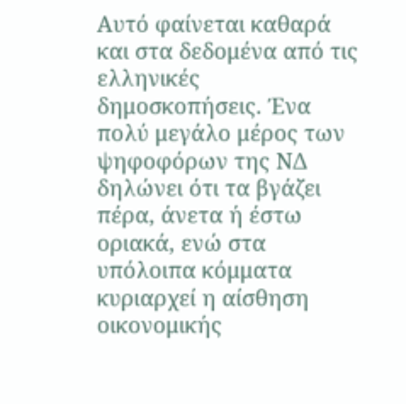Αυτό φαίνεται καθαρά και στα δεδομένα από τις ελληνικές δημοσκοπήσεις. Ένα πολύ μεγάλο μέρος των ψηφοφόρων της ΝΔ δηλώνει ότι τα βγάζει πέρα, άνετα ή έστω οριακά, ενώ στα υπόλοιπα κόμματα κυριαρχεί η αίσθηση οικονομικής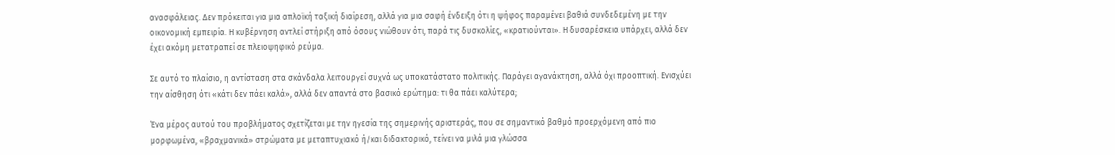ανασφάλειας. Δεν πρόκειται για μια απλοϊκή ταξική διαίρεση, αλλά για μια σαφή ένδειξη ότι η ψήφος παραμένει βαθιά συνδεδεμένη με την οικονομική εμπειρία. Η κυβέρνηση αντλεί στήριξη από όσους νιώθουν ότι, παρά τις δυσκολίες, «κρατιούνται». Η δυσαρέσκεια υπάρχει, αλλά δεν έχει ακόμη μετατραπεί σε πλειοψηφικό ρεύμα.

Σε αυτό το πλαίσιο, η αντίσταση στα σκάνδαλα λειτουργεί συχνά ως υποκατάστατο πολιτικής. Παράγει αγανάκτηση, αλλά όχι προοπτική. Ενισχύει την αίσθηση ότι «κάτι δεν πάει καλά», αλλά δεν απαντά στο βασικό ερώτημα: τι θα πάει καλύτερα;

Ένα μέρος αυτού του προβλήματος σχετίζεται με την ηγεσία της σημερινής αριστεράς, που σε σημαντικό βαθμό προερχόμενη από πιο μορφωμένα, «βραχμανικά» στρώματα με μεταπτυχιακό ή/και διδακτορικό, τείνει να μιλά μια γλώσσα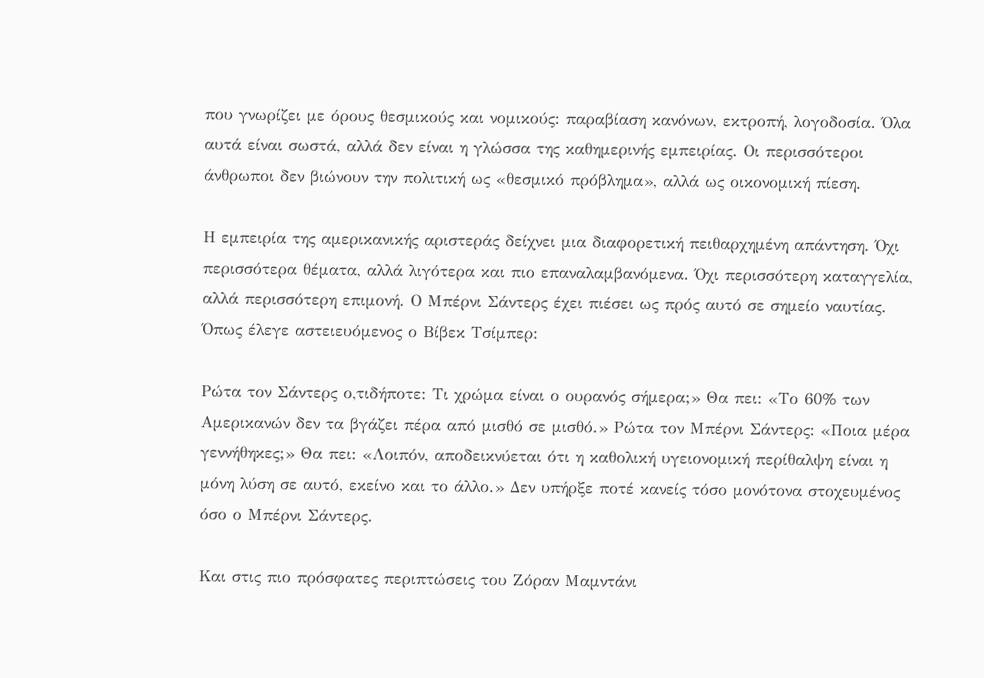που γνωρίζει με όρους θεσμικούς και νομικούς: παραβίαση κανόνων, εκτροπή, λογοδοσία. Όλα αυτά είναι σωστά, αλλά δεν είναι η γλώσσα της καθημερινής εμπειρίας. Οι περισσότεροι άνθρωποι δεν βιώνουν την πολιτική ως «θεσμικό πρόβλημα», αλλά ως οικονομική πίεση.

Η εμπειρία της αμερικανικής αριστεράς δείχνει μια διαφορετική πειθαρχημένη απάντηση. Όχι περισσότερα θέματα, αλλά λιγότερα και πιο επαναλαμβανόμενα. Όχι περισσότερη καταγγελία, αλλά περισσότερη επιμονή. Ο Μπέρνι Σάντερς έχει πιέσει ως πρός αυτό σε σημείο ναυτίας. Όπως έλεγε αστειευόμενος ο Βίβεκ Τσίμπερ:

Ρώτα τον Σάντερς ο,τιδήποτε: Τι χρώμα είναι ο ουρανός σήμερα;» Θα πει: «Το 60% των Αμερικανών δεν τα βγάζει πέρα από μισθό σε μισθό.» Ρώτα τον Μπέρνι Σάντερς: «Ποια μέρα γεννήθηκες;» Θα πει: «Λοιπόν, αποδεικνύεται ότι η καθολική υγειονομική περίθαλψη είναι η μόνη λύση σε αυτό, εκείνο και το άλλο.» Δεν υπήρξε ποτέ κανείς τόσο μονότονα στοχευμένος όσο ο Μπέρνι Σάντερς.

Και στις πιο πρόσφατες περιπτώσεις του Ζόραν Μαμντάνι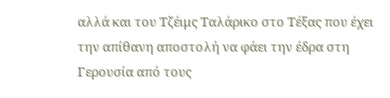αλλά και του Τζέιμς Ταλάρικο στο Τέξας που έχει την απίθανη αποστολή να φάει την έδρα στη Γερουσία από τους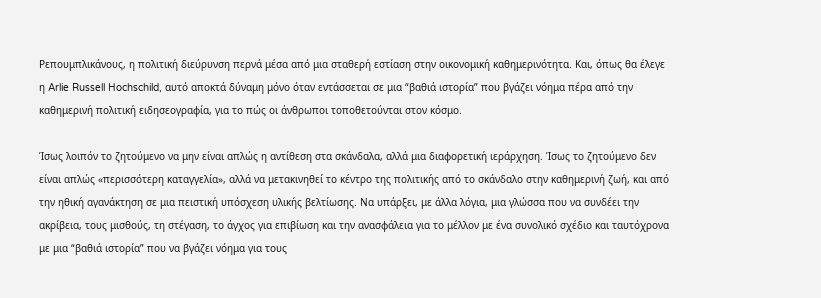Ρεπουμπλικάνους, η πολιτική διεύρυνση περνά μέσα από μια σταθερή εστίαση στην οικονομική καθημερινότητα. Και, όπως θα έλεγε η Arlie Russell Hochschild, αυτό αποκτά δύναμη μόνο όταν εντάσσεται σε μια “βαθιά ιστορία” που βγάζει νόημα πέρα από την καθημερινή πολιτική ειδησεογραφία, για το πώς οι άνθρωποι τοποθετούνται στον κόσμο.

Ίσως λοιπόν το ζητούμενο να μην είναι απλώς η αντίθεση στα σκάνδαλα, αλλά μια διαφορετική ιεράρχηση. Ίσως το ζητούμενο δεν είναι απλώς «περισσότερη καταγγελία», αλλά να μετακινηθεί το κέντρο της πολιτικής από το σκάνδαλο στην καθημερινή ζωή, και από την ηθική αγανάκτηση σε μια πειστική υπόσχεση υλικής βελτίωσης. Να υπάρξει, με άλλα λόγια, μια γλώσσα που να συνδέει την ακρίβεια, τους μισθούς, τη στέγαση, το άγχος για επιβίωση και την ανασφάλεια για το μέλλον με ένα συνολικό σχέδιο και ταυτόχρονα με μια “βαθιά ιστορία” που να βγάζει νόημα για τους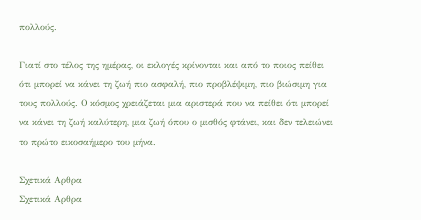πολλούς.

Γιατί στο τέλος της ημέρας, οι εκλογές κρίνονται και από το ποιος πείθει ότι μπορεί να κάνει τη ζωή πιο ασφαλή, πιο προβλέψιμη, πιο βιώσιμη για τους πολλούς. Ο κόσμος χρειάζεται μια αριστερά που να πείθει ότι μπορεί να κάνει τη ζωή καλύτερη, μια ζωή όπου ο μισθός φτάνει, και δεν τελειώνει το πρώτο εικοσαήμερο του μήνα.

Σχετικά Αρθρα
Σχετικά Αρθρα